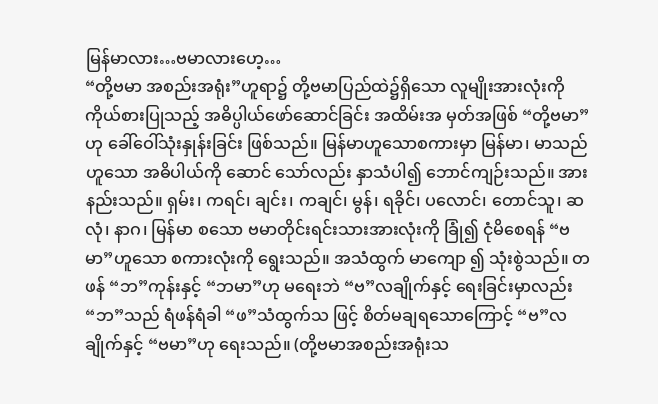မြန်မာလား…ဗမာလားဟေ့…
“တို့ဗမာ အစည်းအရုံး”ဟူရာ၌ တို့ဗမာပြည်ထဲ၌ရှိသော လူမျိုးအားလုံးကို ကိုယ်စားပြုသည့် အဓိပ္ပါယ်ဖော်ဆောင်ခြင်း အထိမ်းအ မှတ်အဖြစ် “တို့ဗမာ”ဟု ခေါ်ဝေါ်သုံးနှုန်းခြင်း ဖြစ်သည်။ မြန်မာဟူသောစကားမှာ မြန်မာ၊ မာသည် ဟူသော အဓိပါယ်ကို ဆောင် သော်လည်း နှာသံပါ၍ ဘောင်ကျဉ်းသည်။ အားနည်းသည်။ ရှမ်း၊ ကရင်၊ ချင်း၊ ကချင်၊ မွန်၊ ရခိုင်၊ ပလောင်၊ တောင်သူ၊ ဆလုံ၊ နာဂ၊ မြန်မာ စသော ဗမာတိုင်းရင်းသားအားလုံးကို ခြုံ၍ ငုံမိစေရန် “ဗမာ”ဟူသော စကားလုံးကို ရွေးသည်။ အသံထွက် မာကျော ၍ သုံးစွဲသည်။ တဖန် “ဘ”ကုန်းနှင့် “ဘမာ”ဟု မရေးဘဲ “ဗ”လချိုက်နှင့် ရေးခြင်းမှာလည်း “ဘ”သည် ရံဖန်ရံခါ “ဖ”သံထွက်သ ဖြင့် စိတ်မချရသောကြောင့် “ဗ”လချိုက်နှင့် “ဗမာ”ဟု ရေးသည်။ (တို့ဗမာအစည်းအရုံးသ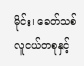မိုင်း၊ ခေတ်သစ်လူငယ်တစုနှင့်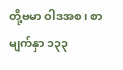တို့ဗမာ ဝါဒအစ၊ စာမျက်နှာ ၁၃၃